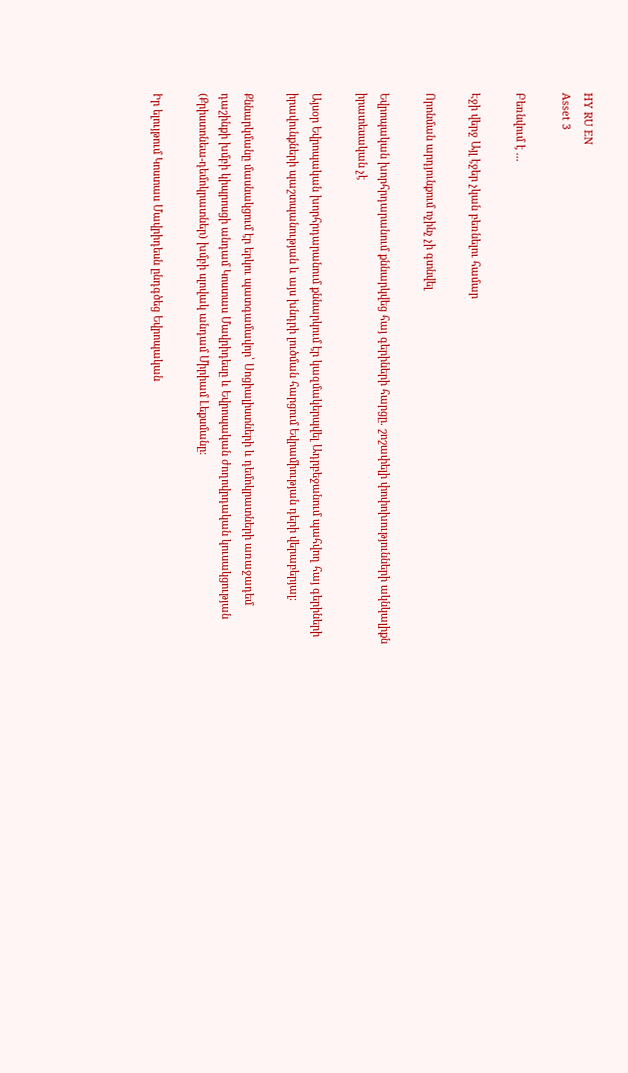HY RU EN
Asset 3

Բեռնվում է ...

Էջի վերջ Այլ էջեր չկան բեռնելու համար

Որոնման արդյունքում ոչինչ չի գտնվել

Եվրոպական խորհրդարանում քննարկվեց հայ գերիների հարցը. շոշափելի փոփոխությունների ակնկալիքն իրատեսական չէ

Այսօր Եվրոպական խորհրդարանում քննարկում էր կազմակերպվել Ադրբեջանում պահվող հայ գերիների իրավունքների պաշտպանության և այս խնդրի լուծման հարցում Եվրամիության դերի վերաբերյալ։

Քննարկմանը մասնակցում էր երկու պատգամավոր՝ Սոցիալիստների և դեմոկրատների առաջադեմ դաշինքի խմբի կիպրոսցի անդամ Կոստաս Մավրիդեսը և Եվրոպական ժողովրդական կուսակցության (Քրիստոնեա-դեմոկրատներ) խմբի սլովակ անդամ Միրիամ Լեքսմանը։

Իր ելույթում Կոստաս Մավրիդեսն ընդգծեց Եվրոպական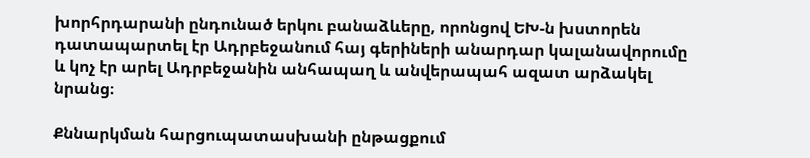խորհրդարանի ընդունած երկու բանաձևերը, որոնցով ԵԽ-ն խստորեն դատապարտել էր Ադրբեջանում հայ գերիների անարդար կալանավորումը և կոչ էր արել Ադրբեջանին անհապաղ և անվերապահ ազատ արձակել նրանց։

Քննարկման հարցուպատասխանի ընթացքում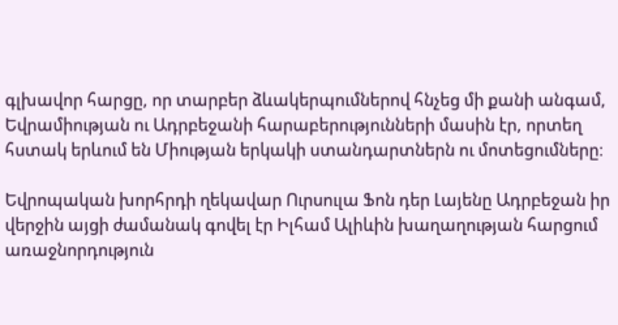գլխավոր հարցը, որ տարբեր ձևակերպումներով հնչեց մի քանի անգամ, Եվրամիության ու Ադրբեջանի հարաբերությունների մասին էր, որտեղ հստակ երևում են Միության երկակի ստանդարտներն ու մոտեցումները։

Եվրոպական խորհրդի ղեկավար Ուրսուլա Ֆոն դեր Լայենը Ադրբեջան իր վերջին այցի ժամանակ գովել էր Իլհամ Ալիևին խաղաղության հարցում առաջնորդություն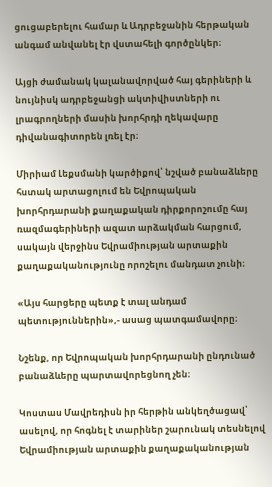ցուցաբերելու համար և Ադրբեջանին հերթական անգամ անվանել էր վստահելի գործընկեր։

Այցի ժամանակ կալանավորված հայ գերիների և նույնիսկ ադրբեջանցի ակտիվիստների ու լրագրողների մասին խորհրդի ղեկավարը դիվանագիտորեն լռել էր։

Միրիամ Լեքսմանի կարծիքով՝ նշված բանաձևերը հստակ արտացոլում են Եվրոպական խորհրդարանի քաղաքական դիրքորոշումը հայ ռազմագերիների ազատ արձակման հարցում, սակայն վերջինս Եվրամիության արտաքին քաղաքականությունը որոշելու մանդատ չունի։

«Այս հարցերը պետք է տալ անդամ պետություններին»,- ասաց պատգամավորը։

Նշենք, որ Եվրոպական խորհրդարանի ընդունած բանաձևերը պարտավորեցնող չեն։

Կոստաս Մավրեդիսն իր հերթին անկեղծացավ՝ ասելով, որ հոգնել է տարիներ շարունակ տեսնելով Եվրամիության արտաքին քաղաքականության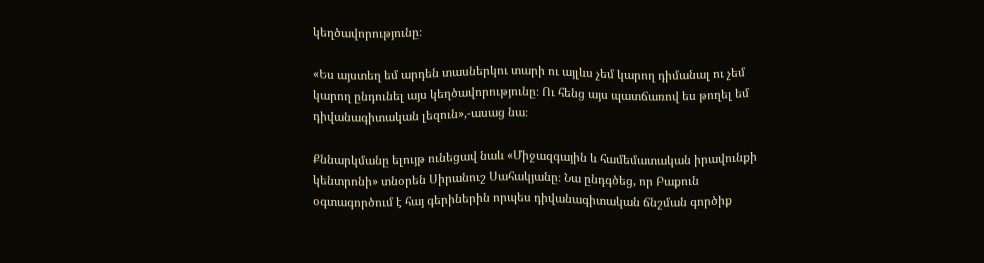կեղծավորությունը։

«Ես այստեղ եմ արդեն տասներկու տարի ու այլևս չեմ կարող դիմանալ ու չեմ կարող ընդունել այս կեղծավորությունը։ Ու հենց այս պատճառով ես թողել եմ դիվանագիտական լեզուն»,-ասաց նա։

Քննարկմանը ելույթ ունեցավ նաև «Միջազգային և համեմատական իրավունքի կենտրոնի» տնօրեն Սիրանուշ Սահակյանը։ Նա ընդգծեց, որ Բաքուն օգտագործում է հայ գերիներին որպես դիվանագիտական ճնշման գործիք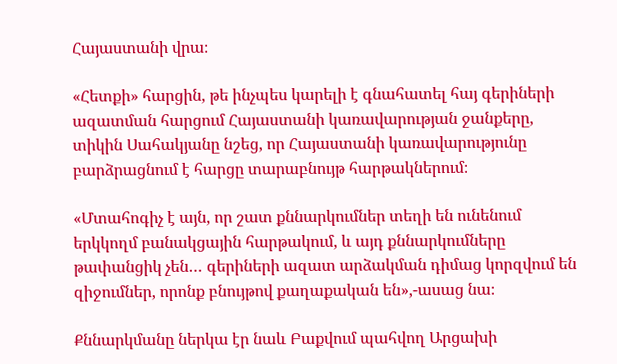Հայաստանի վրա։

«Հետքի» հարցին, թե ինչպես կարելի է գնահատել հայ գերիների ազատման հարցում Հայաստանի կառավարության ջանքերը, տիկին Սահակյանը նշեց, որ Հայաստանի կառավարությունը բարձրացնում է հարցը տարաբնույթ հարթակներում։

«Մտահոգիչ է այն, որ շատ քննարկումներ տեղի են ունենում երկկողմ բանակցային հարթակում, և այդ քննարկումները թափանցիկ չեն… գերիների ազատ արձակման դիմաց կորզվում են զիջումներ, որոնք բնույթով քաղաքական են»,-ասաց նա։

Քննարկմանը ներկա էր նաև Բաքվում պահվող Արցախի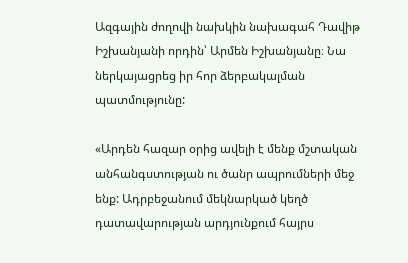Ազգային ժողովի նախկին նախագահ Դավիթ Իշխանյանի որդին՝ Արմեն Իշխանյանը։ Նա ներկայացրեց իր հոր ձերբակալման պատմությունը:

«Արդեն հազար օրից ավելի է մենք մշտական անհանգստության ու ծանր ապրումների մեջ ենք: Ադրբեջանում մեկնարկած կեղծ դատավարության արդյունքում հայրս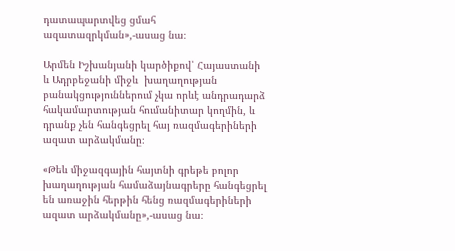դատապարտվեց ցմահ ազատազրկման»,-ասաց նա։

Արմեն Իշխանյանի կարծիքով՝ Հայաստանի և Ադրբեջանի միջև  խաղաղության բանակցություններում չկա որևէ անդրադարձ հակամարտության հումանիտար կողմին, և դրանք չեն հանգեցրել հայ ռազմագերիների ազատ արձակմանը։

«Թեև միջազգային հայտնի գրեթե բոլոր խաղաղության համաձայնագրերը հանգեցրել են առաջին հերթին հենց ռազմագերիների ազատ արձակմանը»,-ասաց նա։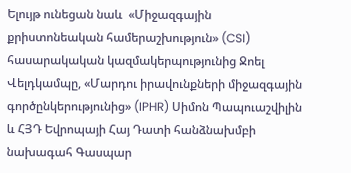Ելույթ ունեցան նաև  «Միջազգային քրիստոնեական համերաշխություն» (CSI) հասարակական կազմակերպությունից Ջոել Վելդկամպը, «Մարդու իրավունքների միջազգային գործընկերությունից» (IPHR) Սիմոն Պապուաշվիլին և ՀՅԴ Եվրոպայի Հայ Դատի հանձնախմբի նախագահ Գասպար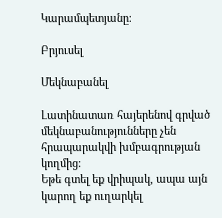Կարամպետյանը։

Բրյուսել

Մեկնաբանել

Լատինատառ հայերենով գրված մեկնաբանությունները չեն հրապարակվի խմբագրության կողմից։
Եթե գտել եք վրիպակ, ապա այն կարող եք ուղարկել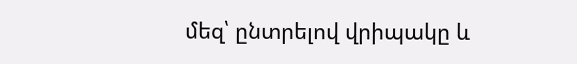մեզ՝ ընտրելով վրիպակը և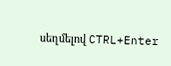սեղմելով CTRL+Enter